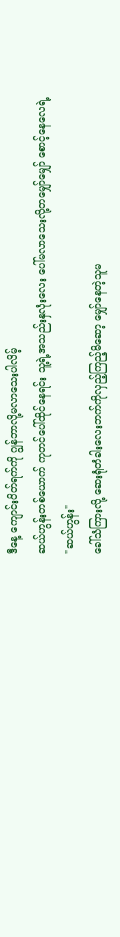ဒီနေ့ ကျောင်းပိတ်ရက်ကို ဂျွန်ဘာလို့မလာသေးပါလိမ့်
ဆယ်ဟွန်းတစ်ယောက် ကုတင်ပေါ်ထိုင်နေရင်း သူ့ရဲ့အသည်းနှလုံးလေး ပေါ်မလာသေးလို့တမျှော်မျှော် စောင့်နေလေရဲ့
"ဆယ်ဟွန်း"
ခေါ်သံကြားလို့ ဆေးရုံတံခါးလေးဘက်ကိုလှည့်ကြည့်မိဆော့ မျှော်နေတဲ့သူမ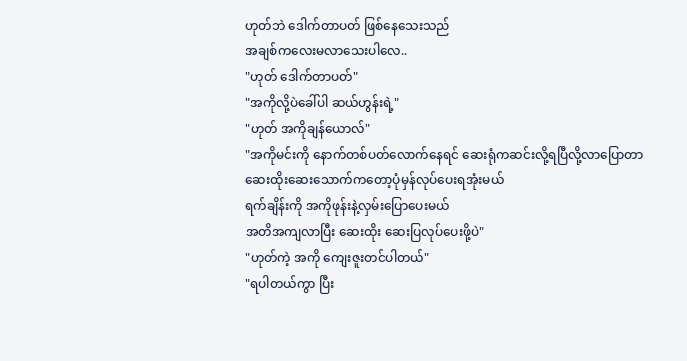ဟုတ်ဘဲ ဒေါက်တာပတ် ဖြစ်နေသေးသည်
အချစ်ကလေးမလာသေးပါလေ..
"ဟုတ် ဒေါက်တာပတ်"
"အကိုလို့ပဲခေါ်ပါ ဆယ်ဟွန်းရဲ့"
"ဟုတ် အကိုချန်ယောလ်"
"အကိုမင်းကို နောက်တစ်ပတ်လောက်နေရင် ဆေးရုံကဆင်းလို့ရပြီလို့လာပြောတာ
ဆေးထိုးဆေးသောက်ကတော့ပုံမှန်လုပ်ပေးရအုံးမယ်
ရက်ချိန်းကို အကိုဖုန်းနဲ့လှမ်းပြောပေးမယ်
အတိအကျလာပြီး ဆေးထိုး ဆေးပြလုပ်ပေးဖို့ပဲ"
"ဟုတ်ကဲ့ အကို ကျေးဇူးတင်ပါတယ်"
"ရပါတယ်ကွာ ပြီး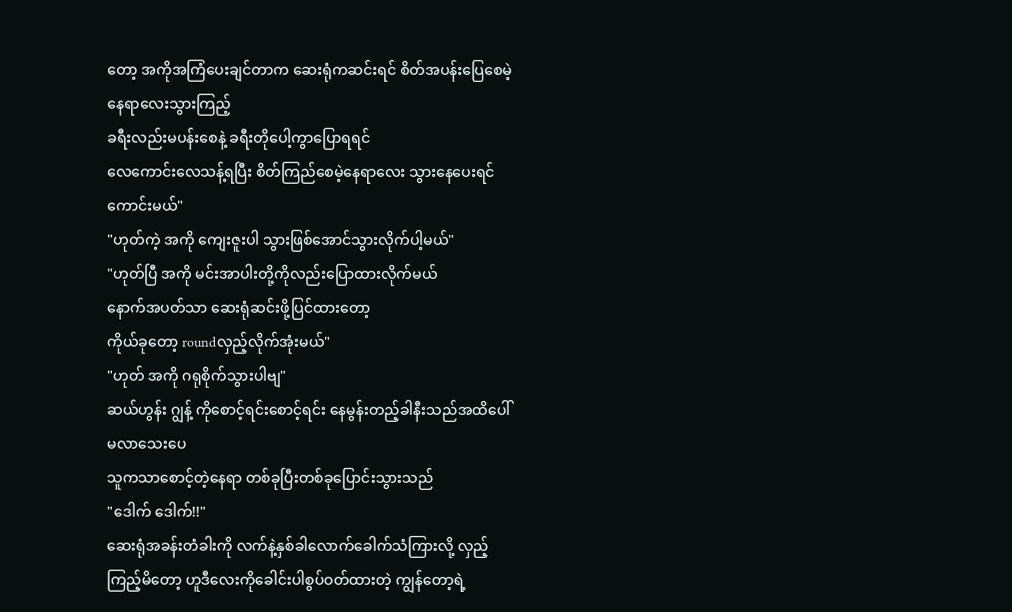တော့ အကိုအကြံပေးချင်တာက ဆေးရုံကဆင်းရင် စိတ်အပန်းပြေစေမဲ့နေရာလေးသွားကြည့်
ခရီးလည်းမပန်းစေနဲ့ ခရီးတိုပေါ့ကွာပြောရရင်
လေကောင်းလေသန့်ရပြီး စိတ်ကြည်စေမဲ့နေရာလေး သွားနေပေးရင်ကောင်းမယ်"
"ဟုတ်ကဲ့ အကို ကျေးဇူးပါ သွားဖြစ်အောင်သွားလိုက်ပါ့မယ်"
"ဟုတ်ပြီ အကို မင်းအာပါးတို့ကိုလည်းပြောထားလိုက်မယ်
နောက်အပတ်သာ ဆေးရုံဆင်းဖို့ပြင်ထားတော့
ကိုယ်ခုတော့ roundလှည့်လိုက်အုံးမယ်"
"ဟုတ် အကို ဂရုစိုက်သွားပါဗျ"
ဆယ်ဟွန်း ဂျွန့် ကိုစောင့်ရင်းစောင့်ရင်း နေမွန်းတည့်ခါနီးသည်အထိပေါ်မလာသေးပေ
သူကသာစောင့်တဲ့နေရာ တစ်ခုပြီးတစ်ခုပြောင်းသွားသည်
"ဒေါက် ဒေါက်!!"
ဆေးရုံအခန်းတံခါးကို လက်နဲ့နှစ်ခါလောက်ခေါက်သံကြားလို့ လှည့်ကြည့်မိတော့ ဟူဒီလေးကိုခေါင်းပါစွပ်ဝတ်ထားတဲ့ ကျွန်တော့ရဲ့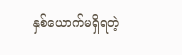နှစ်ယောက်မရှိရတဲ့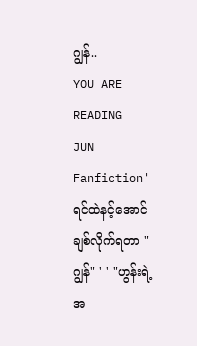ဂျွန်..
YOU ARE READING
JUN
Fanfiction' ရင်ထဲနင့်အောင်ချစ်လိုက်ရတာ "ဂျွန်" ' ' "ဟွန်းရဲ့အ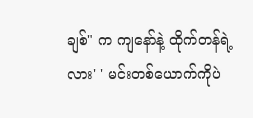ချစ်" က ကျနော်နဲ့ ထိုက်တန်ရဲ့လား' ' မင်းတစ်ယောက်ကိုပဲ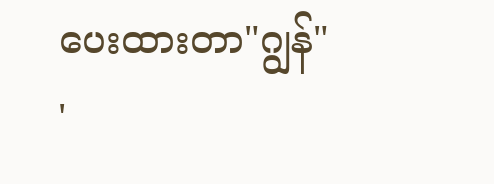ပေးထားတာ"ဂျွန်" '